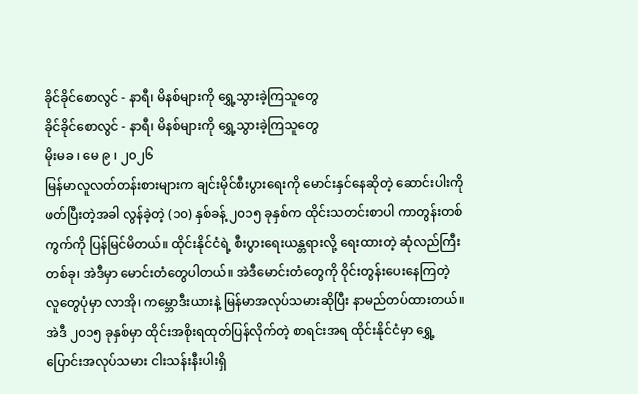ခိုင်ခိုင်စောလွင် - နာရီ၊ မိနစ်များကို ရွှေ့သွားခဲ့ကြသူတွေ
ခိုင်ခိုင်စောလွင် - နာရီ၊ မိနစ်များကို ရွှေ့သွားခဲ့ကြသူတွေ
မိုးမခ ၊ မေ ၉ ၊ ၂၀၂၆
မြန်မာလူလတ်တန်းစားများက ချင်းမိုင်စီးပွားရေးကို မောင်းနှင်နေဆိုတဲ့ ဆောင်းပါးကို ဖတ်ပြီးတဲ့အခါ လွန်ခဲ့တဲ့ (၁၀) နှစ်ခန့် ၂၀၁၅ ခုနှစ်က ထိုင်းသတင်းစာပါ ကာတွန်းတစ်ကွက်ကို ပြန်မြင်မိတယ်။ ထိုင်းနိုင်ငံရဲ့ စီးပွားရေးယန္တရားလို့ ရေးထားတဲ့ ဆုံလည်ကြီးတစ်ခု၊ အဲဒီမှာ မောင်းတံတွေပါတယ်။ အဲဒီမောင်းတံတွေကို ဝိုင်းတွန်းပေးနေကြတဲ့ လူတွေပုံမှာ လာအို၊ ကမ္ဘောဒီးယားနဲ့ မြန်မာအလုပ်သမားဆိုပြီး နာမည်တပ်ထားတယ်။ အဲဒီ ၂၀၁၅ ခုနှစ်မှာ ထိုင်းအစိုးရထုတ်ပြန်လိုက်တဲ့ စာရင်းအရ ထိုင်းနိုင်ငံမှာ ရွှေ့ပြောင်းအလုပ်သမား ငါးသန်းနီးပါးရှိ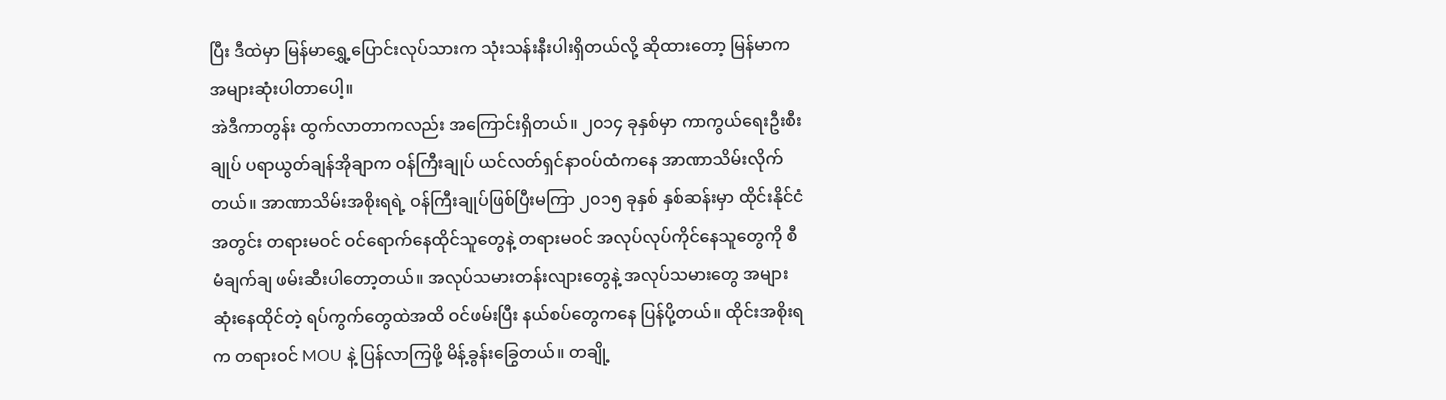ပြီး ဒီထဲမှာ မြန်မာရွှေ့ပြောင်းလုပ်သားက သုံးသန်းနီးပါးရှိတယ်လို့ ဆိုထားတော့ မြန်မာက အများဆုံးပါတာပေါ့။
အဲဒီကာတွန်း ထွက်လာတာကလည်း အကြောင်းရှိတယ်။ ၂၀၁၄ ခုနှစ်မှာ ကာကွယ်ရေးဦးစီးချုပ် ပရာယွတ်ချန်အိုချာက ဝန်ကြီးချုပ် ယင်လတ်ရှင်နာဝပ်ထံကနေ အာဏာသိမ်းလိုက်တယ်။ အာဏာသိမ်းအစိုးရရဲ့ ဝန်ကြီးချုပ်ဖြစ်ပြီးမကြာ ၂၀၁၅ ခုနှစ် နှစ်ဆန်းမှာ ထိုင်းနိုင်ငံအတွင်း တရားမဝင် ဝင်ရောက်နေထိုင်သူတွေနဲ့ တရားမဝင် အလုပ်လုပ်ကိုင်နေသူတွေကို စီမံချက်ချ ဖမ်းဆီးပါတော့တယ်။ အလုပ်သမားတန်းလျားတွေနဲ့ အလုပ်သမားတွေ အများဆုံးနေထိုင်တဲ့ ရပ်ကွက်တွေထဲအထိ ဝင်ဖမ်းပြီး နယ်စပ်တွေကနေ ပြန်ပို့တယ်။ ထိုင်းအစိုးရက တရားဝင် MOU နဲ့ ပြန်လာကြဖို့ မိန့်ခွန်းခြွေတယ်။ တချို့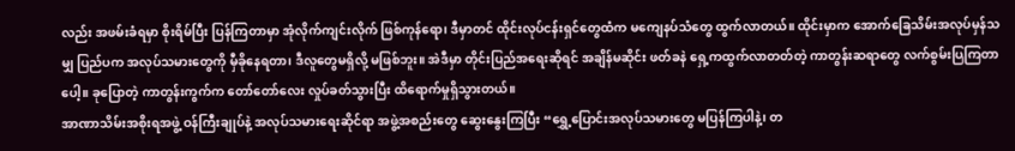လည်း အဖမ်းခံရမှာ စိုးရိမ်ပြီး ပြန်ကြတာမှာ အုံလိုက်ကျင်းလိုက် ဖြစ်ကုန်ရော၊ ဒီမှာတင် ထိုင်းလုပ်ငန်းရှင်တွေထံက မကျေနပ်သံတွေ ထွက်လာတယ်။ ထိုင်းမှာက အောက်ခြေသိမ်းအလုပ်မှန်သမျှ ပြည်ပက အလုပ်သမားတွေကို မှီခိုနေရတာ၊ ဒီလူတွေမရှိလို့ မဖြစ်ဘူး။ အဲဒီမှာ တိုင်းပြည်အရေးဆိုရင် အချိန်မဆိုင်း ဖတ်ခနဲ ရှေ့ကထွက်လာတတ်တဲ့ ကာတွန်းဆရာတွေ လက်စွမ်းပြကြတာပေါ့။ ခုပြောတဲ့ ကာတွန်းကွက်က တော်တော်လေး လှုပ်ခတ်သွားပြီး ထိရောက်မှုရှိသွားတယ်။
အာဏာသိမ်းအစိုးရအဖွဲ့ ဝန်ကြီးချုပ်နဲ့ အလုပ်သမားရေးဆိုင်ရာ အဖွဲ့အစည်းတွေ ဆွေးနွေးကြပြီး “ရွှေ့ပြောင်းအလုပ်သမားတွေ မပြန်ကြပါနဲ့၊ တ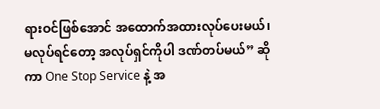ရားဝင်ဖြစ်အောင် အထောက်အထားလုပ်ပေးမယ်၊ မလုပ်ရင်တော့ အလုပ်ရှင်ကိုပါ ဒဏ်တပ်မယ်” ဆိုကာ One Stop Service နဲ့ အ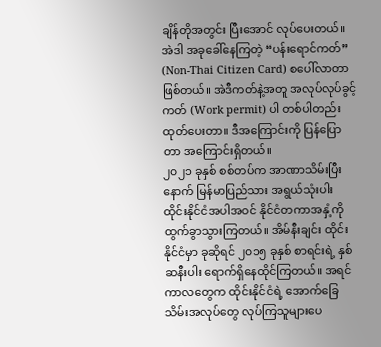ချိန်တိုအတွင်း ပြီးအောင် လုပ်ပေးတယ်။ အဲဒါ အခုခေါ်နေကြတဲ့ “ပန်းရောင်ကတ်” (Non-Thai Citizen Card) စပေါ်လာတာဖြစ်တယ်။ အဲဒီကတ်နဲ့အတူ အလုပ်လုပ်ခွင့်ကတ် (Work permit) ပါ တစ်ပါတည်း ထုတ်ပေးတာ။ ဒီအကြောင်းကို ပြန်ပြောတာ အကြောင်းရှိတယ်။
၂၀၂၁ ခုနှစ် စစ်တပ်က အာဏာသိမ်းပြီးနောက် မြန်မာပြည်သား အရွယ်သုံးပါး ထိုင်းနိုင်ငံအပါအဝင် နိုင်ငံတကာအနှံ့ကို ထွက်ခွာသွားကြတယ်။ အိမ်နီးချင်း ထိုင်းနိုင်ငံမှာ ခုဆိုရင် ၂၀၁၅ ခုနှစ် စာရင်းရဲ့ နှစ်ဆနီးပါး ရောက်ရှိနေထိုင်ကြတယ်။ အရင်ကာလတွေက ထိုင်းနိုင်ငံရဲ့ အောက်ခြေသိမ်းအလုပ်တွေ လုပ်ကြသူများပေ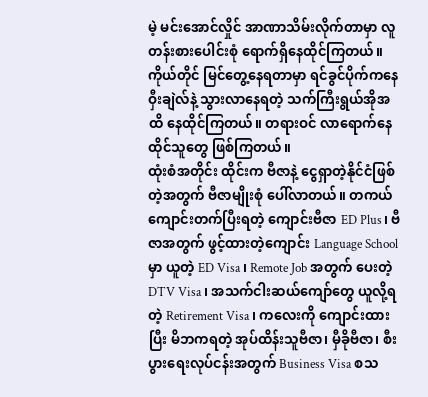မဲ့ မင်းအောင်လှိုင် အာဏာသိမ်းလိုက်တာမှာ လူတန်းစားပေါင်းစုံ ရောက်ရှိနေထိုင်ကြတယ်။ ကိုယ်တိုင် မြင်တွေ့နေရတာမှာ ရင်ခွင်ပိုက်ကနေ ဝှီးချဲလ်နဲ့ သွားလာနေရတဲ့ သက်ကြီးရွယ်အိုအထိ နေထိုင်ကြတယ်။ တရားဝင် လာရောက်နေထိုင်သူတွေ ဖြစ်ကြတယ်။
ထုံးစံအတိုင်း ထိုင်းက ဗီဇာနဲ့ ငွေရှာတဲ့နိုင်ငံဖြစ်တဲ့အတွက် ဗီဇာမျိုးစုံ ပေါ်လာတယ်။ တကယ်ကျောင်းတက်ပြီးရတဲ့ ကျောင်းဗီဇာ ED Plus၊ ဗီဇာအတွက် ဖွင့်ထားတဲ့ကျောင်း Language School မှာ ယူတဲ့ ED Visa၊ Remote Job အတွက် ပေးတဲ့ DTV Visa၊ အသက်ငါးဆယ်ကျော်တွေ ယူလို့ရတဲ့ Retirement Visa၊ ကလေးကို ကျောင်းထားပြီး မိဘကရတဲ့ အုပ်ထိန်းသူဗီဇာ၊ မှီခိုဗီဇာ၊ စီးပွားရေးလုပ်ငန်းအတွက် Business Visa စသ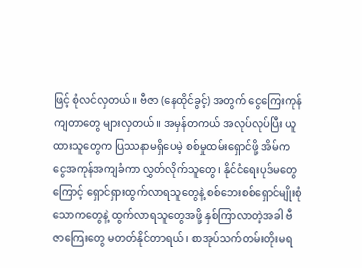ဖြင့် စုံလင်လှတယ်။ ဗီဇာ (နေထိုင်ခွင့်) အတွက် ငွေကြေးကုန်ကျတာတွေ များလှတယ်။ အမှန်တကယ် အလုပ်လုပ်ပြီး ယူထားသူတွေက ပြဿနာမရှိပေမဲ့ စစ်မှုထမ်းရှောင်ဖို့ အိမ်က ငွေအကုန်အကျခံကာ လွှတ်လိုက်သူတွေ၊ နိုင်ငံရေးပုဒ်မတွေကြောင့် ရှောင်ရှားထွက်လာရသူတွေနဲ့ စစ်ဘေးစစ်ရှောင်မျိုးစုံ သောကတွေနဲ့ ထွက်လာရသူတွေအဖို့ နှစ်ကြာလာတဲ့အခါ ဗီဇာကြေးတွေ မတတ်နိုင်တာရယ်၊ စာအုပ်သက်တမ်းတိုးမရ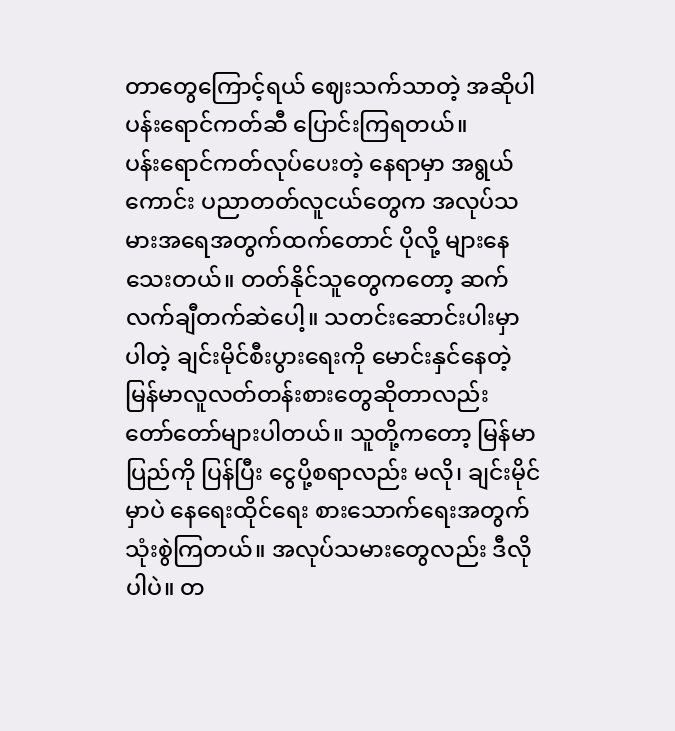တာတွေကြောင့်ရယ် ဈေးသက်သာတဲ့ အဆိုပါ ပန်းရောင်ကတ်ဆီ ပြောင်းကြရတယ်။
ပန်းရောင်ကတ်လုပ်ပေးတဲ့ နေရာမှာ အရွယ်ကောင်း ပညာတတ်လူငယ်တွေက အလုပ်သမားအရေအတွက်ထက်တောင် ပိုလို့ များနေသေးတယ်။ တတ်နိုင်သူတွေကတော့ ဆက်လက်ချီတက်ဆဲပေါ့။ သတင်းဆောင်းပါးမှာပါတဲ့ ချင်းမိုင်စီးပွားရေးကို မောင်းနှင်နေတဲ့ မြန်မာလူလတ်တန်းစားတွေဆိုတာလည်း တော်တော်များပါတယ်။ သူတို့ကတော့ မြန်မာပြည်ကို ပြန်ပြီး ငွေပို့စရာလည်း မလို၊ ချင်းမိုင်မှာပဲ နေရေးထိုင်ရေး စားသောက်ရေးအတွက် သုံးစွဲကြတယ်။ အလုပ်သမားတွေလည်း ဒီလိုပါပဲ။ တ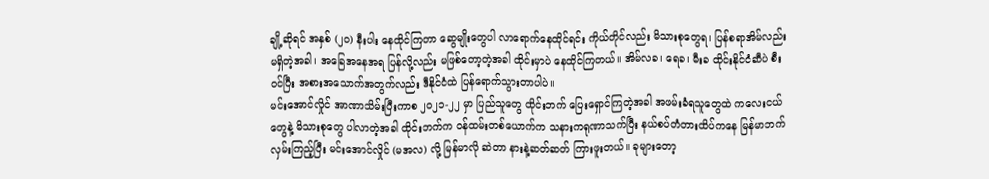ချို့ဆိုရင် အနှစ် (၂၀) နီးပါး နေထိုင်ကြတာ ဆွေမျိုးတွေပါ လာရောက်နေထိုင်ရင်း ကိုယ်တိုင်လည်း မိသားစုတွေရ၊ ပြန်စရာအိမ်လည်း မရှိတဲ့အခါ၊ အခြေအနေအရ ပြန်လို့လည်း မဖြစ်တော့တဲ့အခါ ထိုင်းမှာပဲ နေထိုင်ကြတယ်။ အိမ်လခ၊ ရေခ၊ မီးခ ထိုင်းနိုင်ငံဆီပဲ စီးဝင်ပြီး အစားအသောက်အတွက်လည်း ဒီနိုင်ငံထဲ ပြန်ရောက်သွားတာပါပဲ။
မင်းအောင်လှိုင် အာဏာသိမ်းပြီးကာစ ၂၀၂၁-၂၂ မှာ ပြည်သူတွေ ထိုင်းဘက် ပြေးရှောင်ကြတဲ့အခါ အဖမ်းခံရသူတွေထဲ ကလေးငယ်တွေနဲ့ မိသားစုတွေ ပါလာတဲ့အခါ ထိုင်းဘက်က ဝန်ထမ်းတစ်ယောက်က သနားကရုဏာသက်ပြီး နယ်စပ်တံတားထိပ်ကနေ မြန်မာဘက်လှမ်းကြည့်ပြီး မင်းအောင်လှိုင် (မအလ) လို့ မြန်မာလို ဆဲတာ နားနဲ့ဆတ်ဆတ် ကြားဖူးတယ်။ ခုများတော့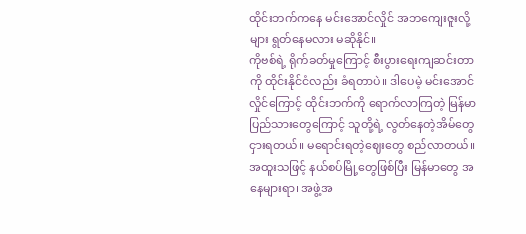ထိုင်းဘက်ကနေ မင်းအောင်လှိုင် အဘကျေးဇူးလို့များ ရွတ်နေမလား မဆိုနိုင်။
ကိုဗစ်ရဲ့ ရိုက်ခတ်မှုကြောင့် စီးပွားရေးကျဆင်းတာကို ထိုင်းနိုင်ငံလည်း ခံရတာပဲ။ ဒါပေမဲ့ မင်းအောင်လှိုင်ကြောင့် ထိုင်းဘက်ကို ရောက်လာကြတဲ့ မြန်မာပြည်သားတွေကြောင့် သူတို့ရဲ့ လွတ်နေတဲ့အိမ်တွေ ငှားရတယ်။ မရောင်းရတဲ့ဈေးတွေ စည်လာတယ်။ အထူးသဖြင့် နယ်စပ်မြို့တွေဖြစ်ပြီး မြန်မာတွေ အနေများရာ၊ အဖွဲ့အ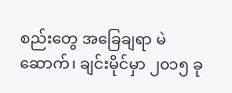စည်းတွေ အခြေချရာ မဲဆောက်၊ ချင်းမိုင်မှာ ၂၀၁၅ ခု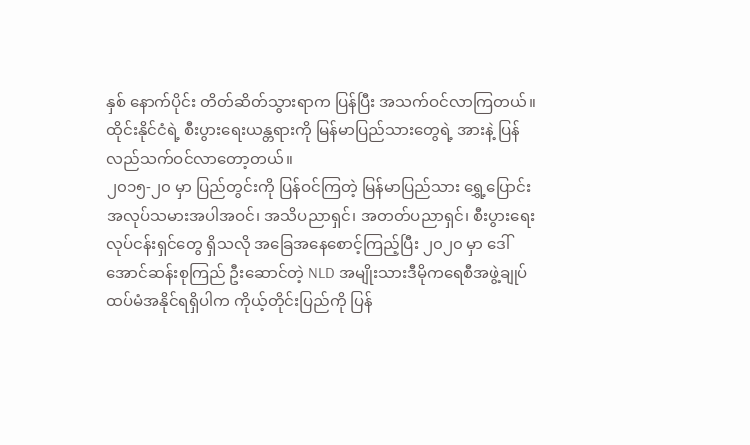နှစ် နောက်ပိုင်း တိတ်ဆိတ်သွားရာက ပြန်ပြီး အသက်ဝင်လာကြတယ်။ ထိုင်းနိုင်ငံရဲ့ စီးပွားရေးယန္တရားကို မြန်မာပြည်သားတွေရဲ့ အားနဲ့ ပြန်လည်သက်ဝင်လာတော့တယ်။
၂၀၁၅-၂၀ မှာ ပြည်တွင်းကို ပြန်ဝင်ကြတဲ့ မြန်မာပြည်သား ရွှေ့ပြောင်းအလုပ်သမားအပါအဝင်၊ အသိပညာရှင်၊ အတတ်ပညာရှင်၊ စီးပွားရေးလုပ်ငန်းရှင်တွေ ရှိသလို အခြေအနေစောင့်ကြည့်ပြီး ၂၀၂၀ မှာ ဒေါ်အောင်ဆန်းစုကြည် ဦးဆောင်တဲ့ NLD အမျိုးသားဒီမိုကရေစီအဖွဲ့ချုပ် ထပ်မံအနိုင်ရရှိပါက ကိုယ့်တိုင်းပြည်ကို ပြန်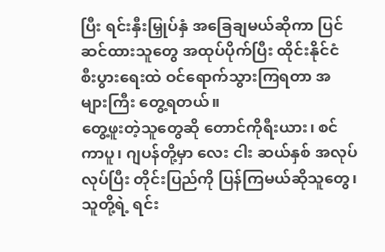ပြီး ရင်းနှီးမြှုပ်နှံ အခြေချမယ်ဆိုကာ ပြင်ဆင်ထားသူတွေ အထုပ်ပိုက်ပြီး ထိုင်းနိုင်ငံ စီးပွားရေးထဲ ဝင်ရောက်သွားကြရတာ အများကြီး တွေ့ရတယ်။
တွေ့ဖူးတဲ့သူတွေဆို တောင်ကိုရီးယား၊ စင်ကာပူ၊ ဂျပန်တို့မှာ လေး ငါး ဆယ်နှစ် အလုပ်လုပ်ပြီး တိုင်းပြည်ကို ပြန်ကြမယ်ဆိုသူတွေ၊ သူတို့ရဲ့ ရင်း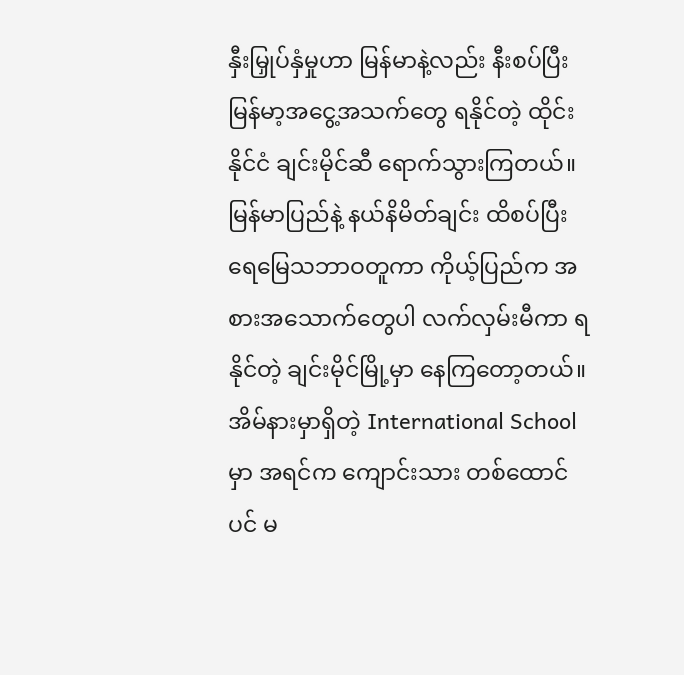နှီးမြှုပ်နှံမှုဟာ မြန်မာနဲ့လည်း နီးစပ်ပြီး မြန်မာ့အငွေ့အသက်တွေ ရနိုင်တဲ့ ထိုင်းနိုင်ငံ ချင်းမိုင်ဆီ ရောက်သွားကြတယ်။ မြန်မာပြည်နဲ့ နယ်နိမိတ်ချင်း ထိစပ်ပြီး ရေမြေသဘာဝတူကာ ကိုယ့်ပြည်က အစားအသောက်တွေပါ လက်လှမ်းမီကာ ရနိုင်တဲ့ ချင်းမိုင်မြို့မှာ နေကြတော့တယ်။ အိမ်နားမှာရှိတဲ့ International School မှာ အရင်က ကျောင်းသား တစ်ထောင်ပင် မ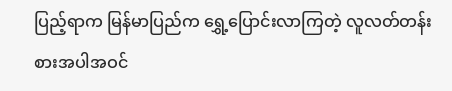ပြည့်ရာက မြန်မာပြည်က ရွှေ့ပြောင်းလာကြတဲ့ လူလတ်တန်းစားအပါအဝင်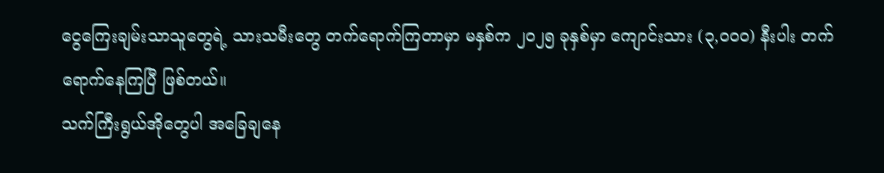ငွေကြေးချမ်းသာသူတွေရဲ့ သားသမီးတွေ တက်ရောက်ကြတာမှာ မနှစ်က ၂၀၂၅ ခုနှစ်မှာ ကျောင်းသား (၃,၀၀၀) နီးပါး တက်ရောက်နေကြပြီ ဖြစ်တယ်။
သက်ကြီးရွယ်အိုတွေပါ အခြေချနေ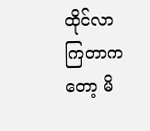ထိုင်လာကြတာကတော့ မိ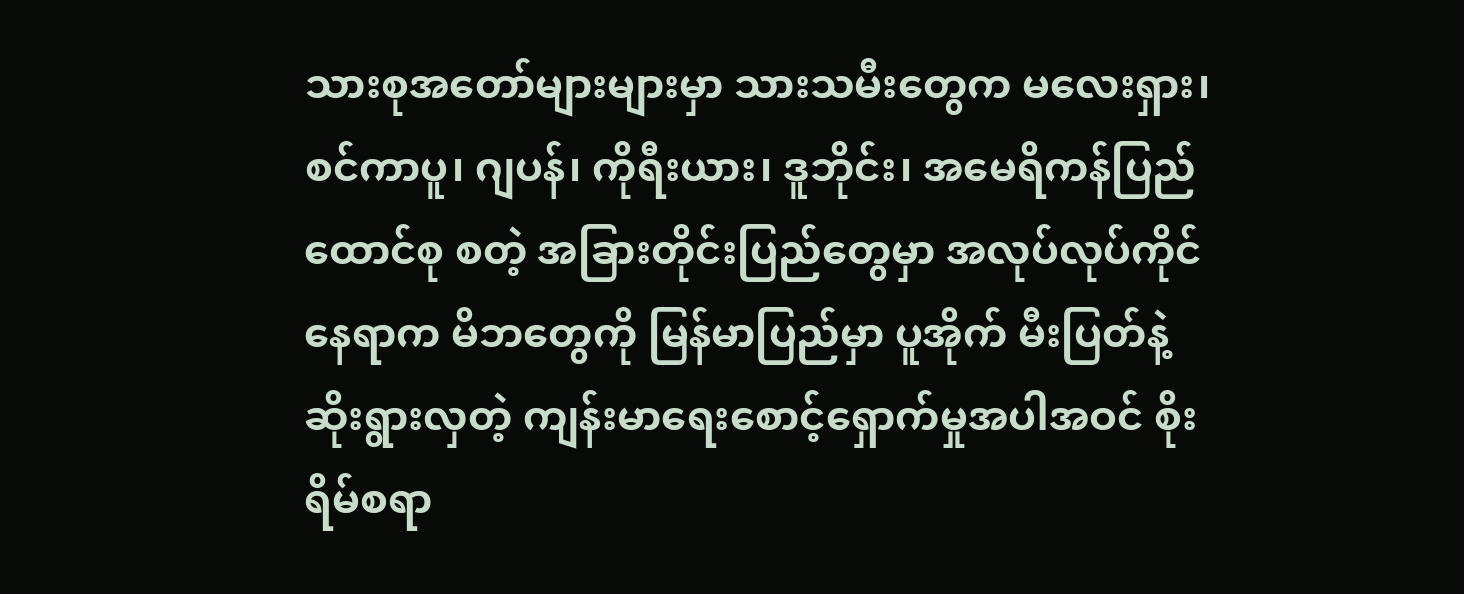သားစုအတော်များများမှာ သားသမီးတွေက မလေးရှား၊ စင်ကာပူ၊ ဂျပန်၊ ကိုရီးယား၊ ဒူဘိုင်း၊ အမေရိကန်ပြည်ထောင်စု စတဲ့ အခြားတိုင်းပြည်တွေမှာ အလုပ်လုပ်ကိုင်နေရာက မိဘတွေကို မြန်မာပြည်မှာ ပူအိုက် မီးပြတ်နဲ့ ဆိုးရွားလှတဲ့ ကျန်းမာရေးစောင့်ရှောက်မှုအပါအဝင် စိုးရိမ်စရာ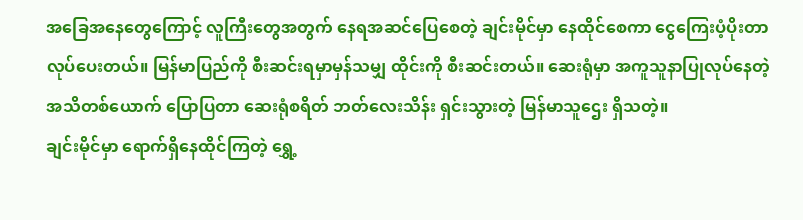အခြေအနေတွေကြောင့် လူကြီးတွေအတွက် နေရအဆင်ပြေစေတဲ့ ချင်းမိုင်မှာ နေထိုင်စေကာ ငွေကြေးပံ့ပိုးတာ လုပ်ပေးတယ်။ မြန်မာပြည်ကို စီးဆင်းရမှာမှန်သမျှ ထိုင်းကို စီးဆင်းတယ်။ ဆေးရုံမှာ အကူသူနာပြုလုပ်နေတဲ့ အသိတစ်ယောက် ပြောပြတာ ဆေးရုံစရိတ် ဘတ်လေးသိန်း ရှင်းသွားတဲ့ မြန်မာသူဌေး ရှိသတဲ့။
ချင်းမိုင်မှာ ရောက်ရှိနေထိုင်ကြတဲ့ ရွှေ့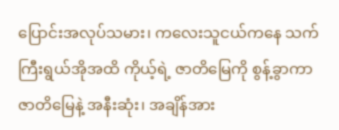ပြောင်းအလုပ်သမား၊ ကလေးသူငယ်ကနေ သက်ကြီးရွယ်အိုအထိ ကိုယ့်ရဲ့ ဇာတိမြေကို စွန့်ခွာကာ ဇာတိမြေနဲ့ အနီးဆုံး၊ အချိန်အား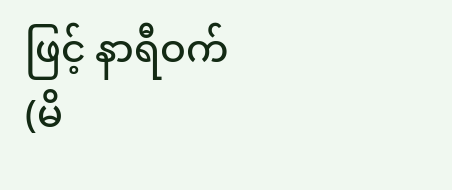ဖြင့် နာရီဝက် (မိ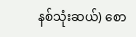နစ်သုံးဆယ်) စော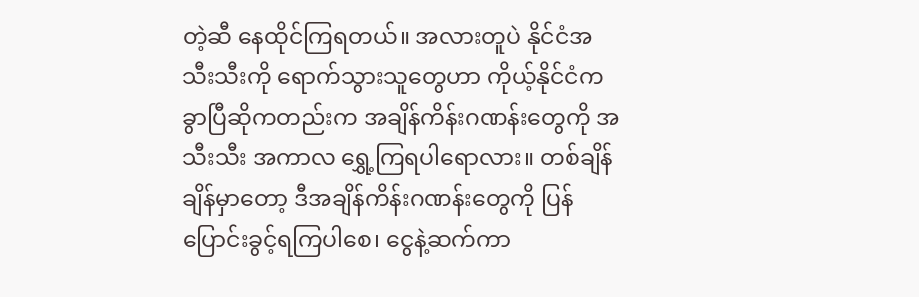တဲ့ဆီ နေထိုင်ကြရတယ်။ အလားတူပဲ နိုင်ငံအသီးသီးကို ရောက်သွားသူတွေဟာ ကိုယ့်နိုင်ငံက ခွာပြီဆိုကတည်းက အချိန်ကိန်းဂဏန်းတွေကို အသီးသီး အကာလ ရွှေ့ကြရပါရောလား။ တစ်ချိန်ချိန်မှာတော့ ဒီအချိန်ကိန်းဂဏန်းတွေကို ပြန်ပြောင်းခွင့်ရကြပါစေ၊ ငွေနဲ့ဆက်ကာ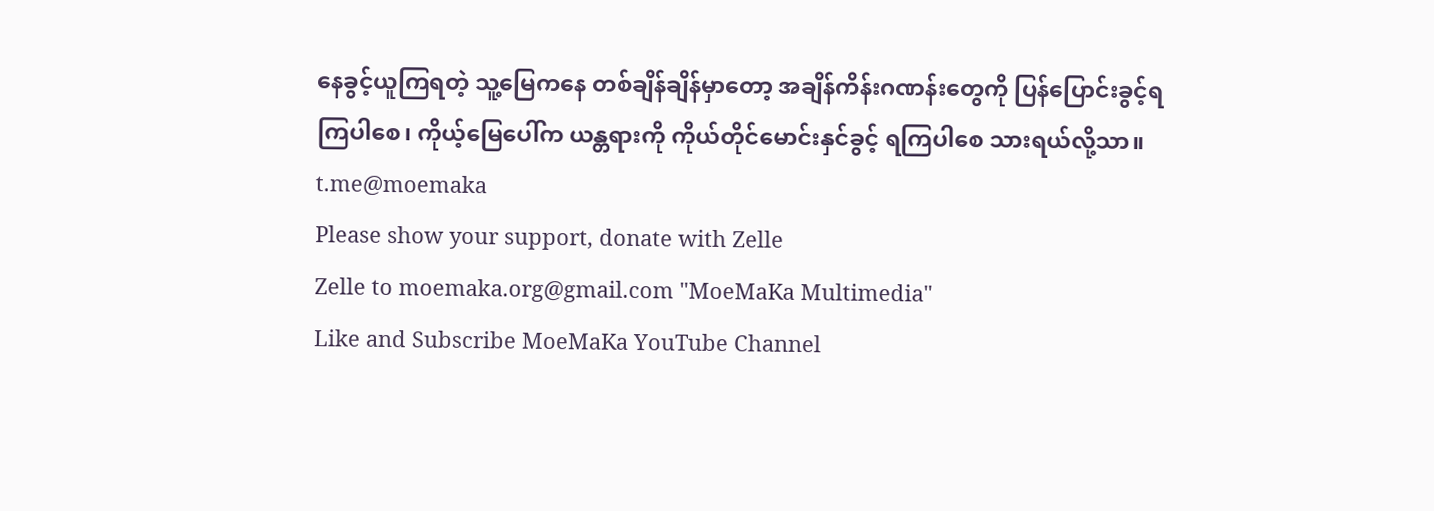နေခွင့်ယူကြရတဲ့ သူ့မြေကနေ တစ်ချိန်ချိန်မှာတော့ အချိန်ကိန်းဂဏန်းတွေကို ပြန်ပြောင်းခွင့်ရကြပါစေ၊ ကိုယ့်မြေပေါ်က ယန္တရားကို ကိုယ်တိုင်မောင်းနှင်ခွင့် ရကြပါစေ သားရယ်လို့သာ။
t.me@moemaka
Please show your support, donate with Zelle
Zelle to moemaka.org@gmail.com "MoeMaKa Multimedia"
Like and Subscribe MoeMaKa YouTube Channel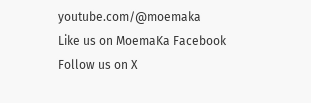youtube.com/@moemaka
Like us on MoemaKa Facebook
Follow us on X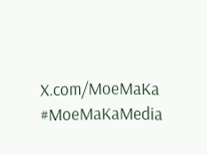X.com/MoeMaKa
#MoeMaKaMedia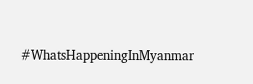#WhatsHappeningInMyanmar